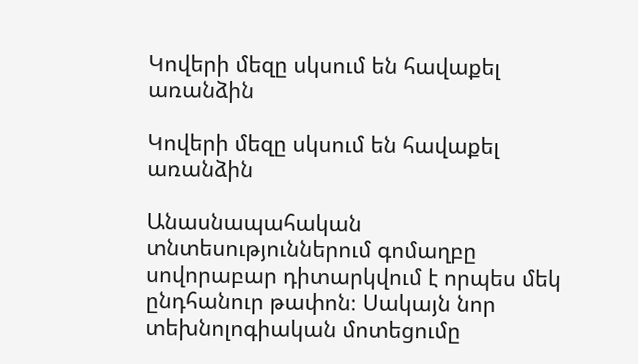Կովերի մեզը սկսում են հավաքել առանձին

Կովերի մեզը սկսում են հավաքել առանձին

Անասնապահական տնտեսություններում գոմաղբը սովորաբար դիտարկվում է որպես մեկ ընդհանուր թափոն։ Սակայն նոր տեխնոլոգիական մոտեցումը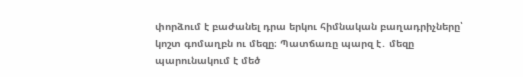փորձում է բաժանել դրա երկու հիմնական բաղադրիչները՝ կոշտ գոմաղբն ու մեզը։ Պատճառը պարզ է․ մեզը պարունակում է մեծ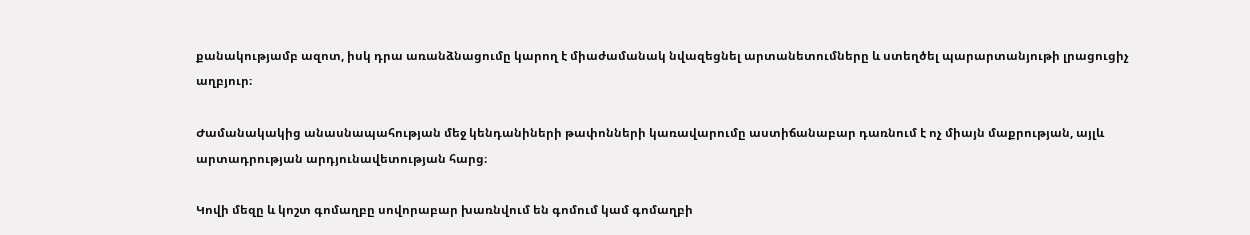քանակությամբ ազոտ, իսկ դրա առանձնացումը կարող է միաժամանակ նվազեցնել արտանետումները և ստեղծել պարարտանյութի լրացուցիչ աղբյուր։

Ժամանակակից անասնապահության մեջ կենդանիների թափոնների կառավարումը աստիճանաբար դառնում է ոչ միայն մաքրության, այլև արտադրության արդյունավետության հարց։

Կովի մեզը և կոշտ գոմաղբը սովորաբար խառնվում են գոմում կամ գոմաղբի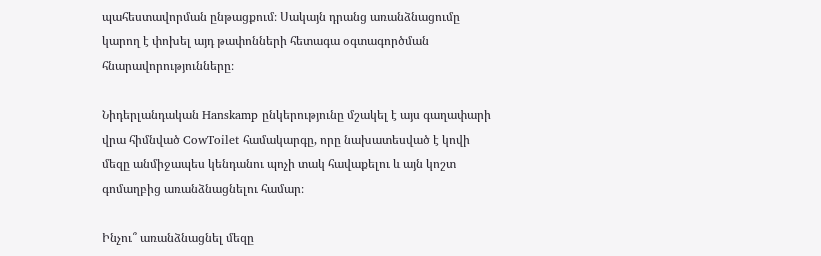պահեստավորման ընթացքում։ Սակայն դրանց առանձնացումը կարող է փոխել այդ թափոնների հետագա օգտագործման հնարավորությունները։

Նիդերլանդական Hanskamp ընկերությունը մշակել է այս գաղափարի վրա հիմնված CowToilet համակարգը, որը նախատեսված է կովի մեզը անմիջապես կենդանու պոչի տակ հավաքելու և այն կոշտ գոմաղբից առանձնացնելու համար։

Ինչու՞ առանձնացնել մեզը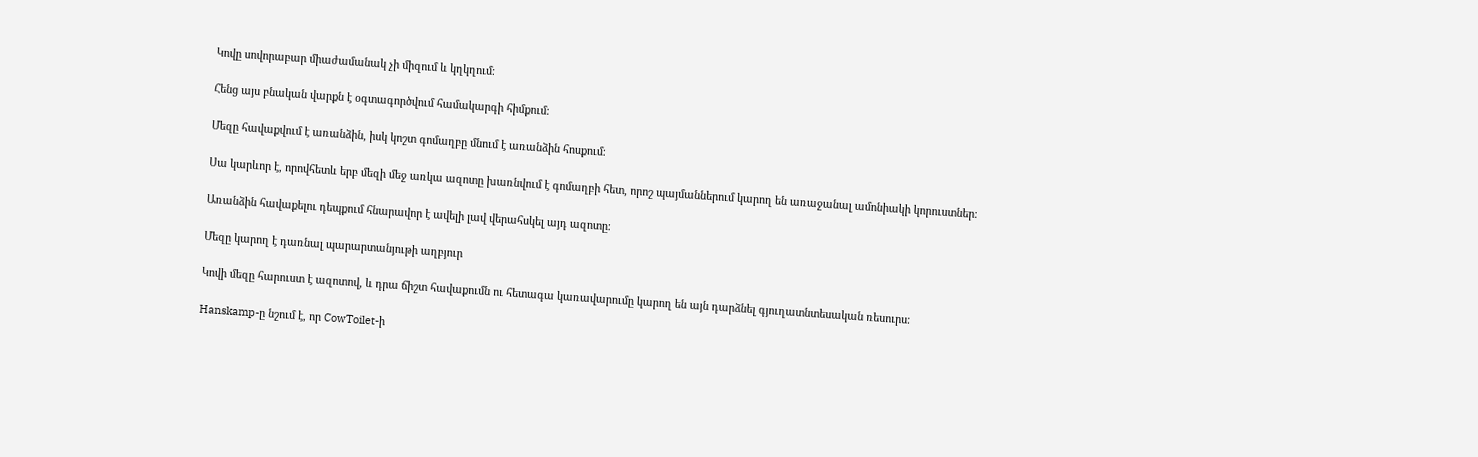Կովը սովորաբար միաժամանակ չի միզում և կղկղում։

Հենց այս բնական վարքն է օգտագործվում համակարգի հիմքում։

Մեզը հավաքվում է առանձին, իսկ կոշտ գոմաղբը մնում է առանձին հոսքում։

Սա կարևոր է, որովհետև երբ մեզի մեջ առկա ազոտը խառնվում է գոմաղբի հետ, որոշ պայմաններում կարող են առաջանալ ամոնիակի կորուստներ։

Առանձին հավաքելու դեպքում հնարավոր է ավելի լավ վերահսկել այդ ազոտը։

Մեզը կարող է դառնալ պարարտանյութի աղբյուր

Կովի մեզը հարուստ է ազոտով, և դրա ճիշտ հավաքումն ու հետագա կառավարումը կարող են այն դարձնել գյուղատնտեսական ռեսուրս։

Hanskamp-ը նշում է, որ CowToilet-ի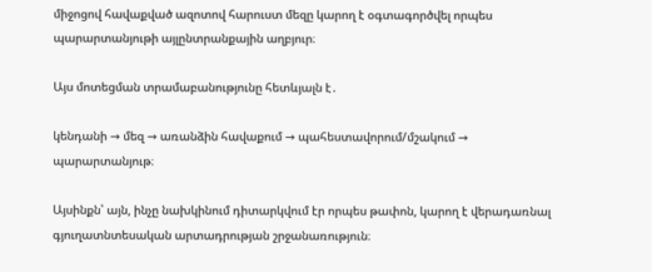միջոցով հավաքված ազոտով հարուստ մեզը կարող է օգտագործվել որպես պարարտանյութի այլընտրանքային աղբյուր։

Այս մոտեցման տրամաբանությունը հետևյալն է․

կենդանի → մեզ → առանձին հավաքում → պահեստավորում/մշակում → պարարտանյութ։

Այսինքն՝ այն, ինչը նախկինում դիտարկվում էր որպես թափոն, կարող է վերադառնալ գյուղատնտեսական արտադրության շրջանառություն։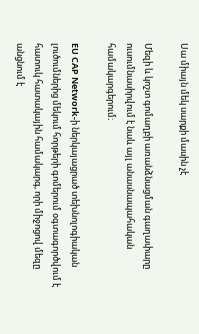Սա միայն մեկ սարքի մասին չէ

Մեզի և կոշտ գոմաղբի առանձնացման գաղափարը ուսումնասիրվում է նաև այլ անասնապահական համակարգերում։

EU CAP Network-ի ներկայացրած տեխնոլոգիական լուծումներից մեկում հորթերի գոմերում օգտագործվում է հատուկ հատակային համակարգ, որի միջոցով մեզը անցնում է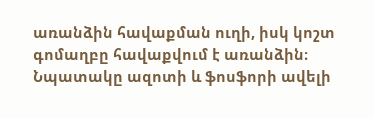առանձին հավաքման ուղի, իսկ կոշտ գոմաղբը հավաքվում է առանձին։ Նպատակը ազոտի և ֆոսֆորի ավելի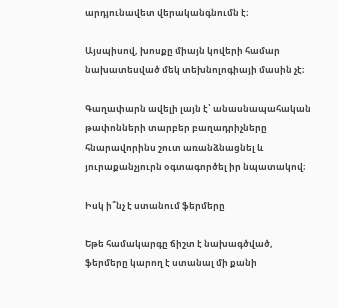արդյունավետ վերականգնումն է։

Այսպիսով, խոսքը միայն կովերի համար նախատեսված մեկ տեխնոլոգիայի մասին չէ։

Գաղափարն ավելի լայն է՝ անասնապահական թափոնների տարբեր բաղադրիչները հնարավորինս շուտ առանձնացնել և յուրաքանչյուրն օգտագործել իր նպատակով։

Իսկ ի՞նչ է ստանում ֆերմերը

Եթե համակարգը ճիշտ է նախագծված, ֆերմերը կարող է ստանալ մի քանի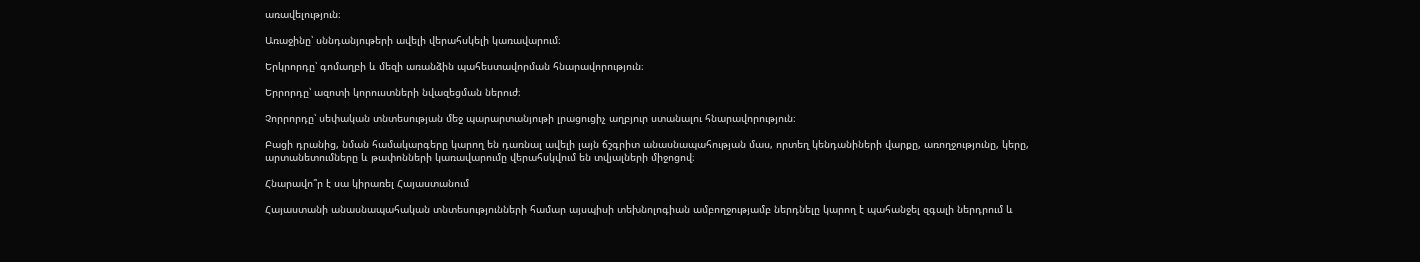առավելություն։

Առաջինը՝ սննդանյութերի ավելի վերահսկելի կառավարում։

Երկրորդը՝ գոմաղբի և մեզի առանձին պահեստավորման հնարավորություն։

Երրորդը՝ ազոտի կորուստների նվազեցման ներուժ։

Չորրորդը՝ սեփական տնտեսության մեջ պարարտանյութի լրացուցիչ աղբյուր ստանալու հնարավորություն։

Բացի դրանից, նման համակարգերը կարող են դառնալ ավելի լայն ճշգրիտ անասնապահության մաս, որտեղ կենդանիների վարքը, առողջությունը, կերը, արտանետումները և թափոնների կառավարումը վերահսկվում են տվյալների միջոցով։

Հնարավո՞ր է սա կիրառել Հայաստանում

Հայաստանի անասնապահական տնտեսությունների համար այսպիսի տեխնոլոգիան ամբողջությամբ ներդնելը կարող է պահանջել զգալի ներդրում և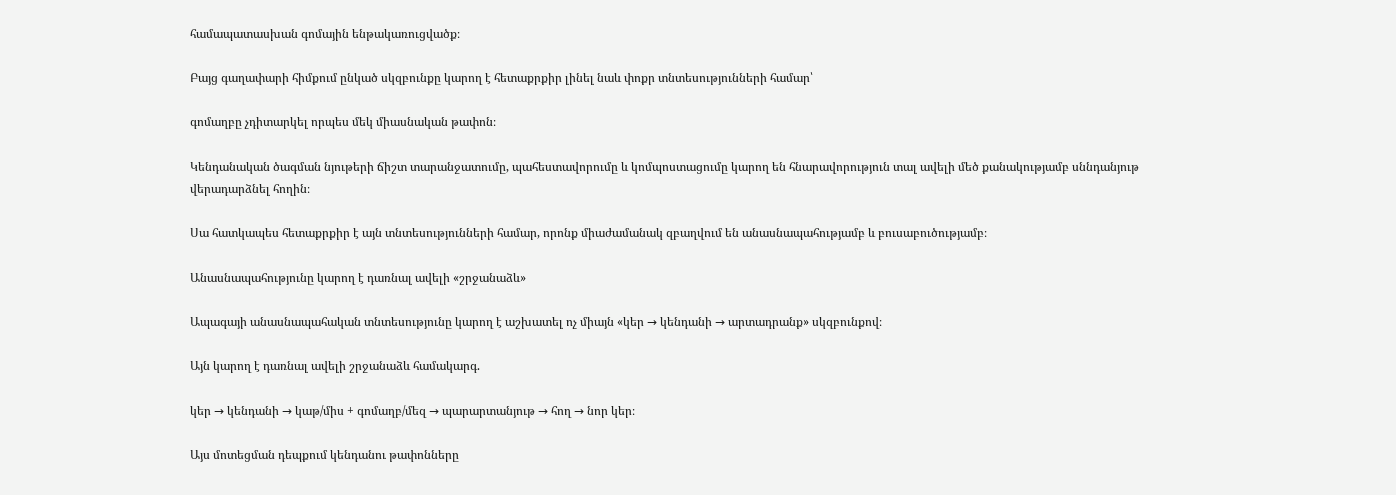համապատասխան գոմային ենթակառուցվածք։

Բայց գաղափարի հիմքում ընկած սկզբունքը կարող է հետաքրքիր լինել նաև փոքր տնտեսությունների համար՝

գոմաղբը չդիտարկել որպես մեկ միասնական թափոն։

Կենդանական ծագման նյութերի ճիշտ տարանջատումը, պահեստավորումը և կոմպոստացումը կարող են հնարավորություն տալ ավելի մեծ քանակությամբ սննդանյութ վերադարձնել հողին։

Սա հատկապես հետաքրքիր է այն տնտեսությունների համար, որոնք միաժամանակ զբաղվում են անասնապահությամբ և բուսաբուծությամբ։

Անասնապահությունը կարող է դառնալ ավելի «շրջանաձև»

Ապագայի անասնապահական տնտեսությունը կարող է աշխատել ոչ միայն «կեր → կենդանի → արտադրանք» սկզբունքով։

Այն կարող է դառնալ ավելի շրջանաձև համակարգ.

կեր → կենդանի → կաթ/միս + գոմաղբ/մեզ → պարարտանյութ → հող → նոր կեր։

Այս մոտեցման դեպքում կենդանու թափոնները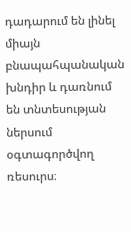դադարում են լինել միայն բնապահպանական խնդիր և դառնում են տնտեսության ներսում օգտագործվող ռեսուրս։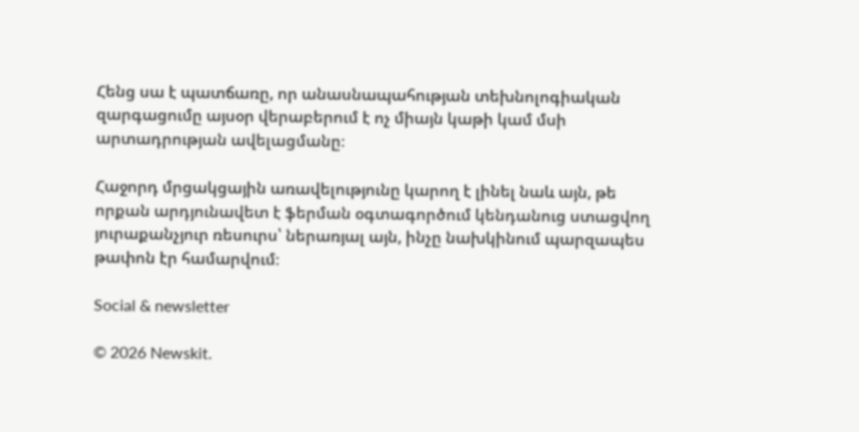Հենց սա է պատճառը, որ անասնապահության տեխնոլոգիական զարգացումը այսօր վերաբերում է ոչ միայն կաթի կամ մսի արտադրության ավելացմանը։

Հաջորդ մրցակցային առավելությունը կարող է լինել նաև այն, թե որքան արդյունավետ է ֆերման օգտագործում կենդանուց ստացվող յուրաքանչյուր ռեսուրս՝ ներառյալ այն, ինչը նախկինում պարզապես թափոն էր համարվում։

Social & newsletter

© 2026 Newskit.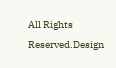All Rights Reserved.Design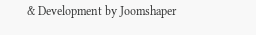& Development by Joomshaper